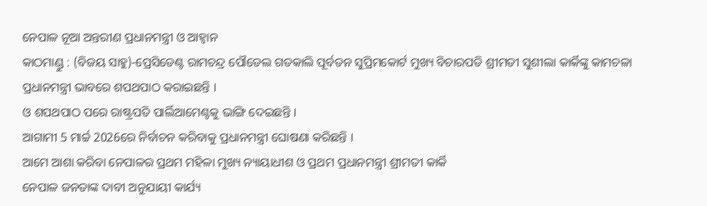ନେପାଳ ନୂଆ ଅନ୍ତରୀଣ ପ୍ରଧାନମନ୍ତ୍ରୀ ଓ ଆହ୍ୱାନ
କାଠମାଣ୍ଡୁ : (ବିଜୟ ସାହୁ)-ପ୍ରେସିଡେଣ୍ଟ ରାମଚନ୍ଦ୍ର ପୌଡେଲ ଗତକାଲି ପୂର୍ବତନ ସୁପ୍ରିମକୋର୍ଟ ମୁଖ୍ୟ ବିଚାରପତି ଶ୍ରୀମତୀ ସୁଶୀଲା କାର୍କିଙ୍କୁ କାମଚଳା ପ୍ରଧାନମନ୍ତ୍ରୀ ଭାବରେ ଶପଥପାଠ କରାଇଛନ୍ତି ।
ଓ ଶପଥପାଠ ପରେ ରାଷ୍ଟ୍ରପତି ପାର୍ଲିଆମେଣ୍ଟକୁ ଭାଙ୍ଗି ଦେଇଛନ୍ତି ।
ଆଗାମୀ 5 ମାର୍ଚ୍ଚ 2026ରେ ନିର୍ବାଚନ କରିବାକୁ ପ୍ରଧାନମନ୍ତ୍ରୀ ଘୋଷଣା କରିଛନ୍ତି ।
ଆମେ ଆଶା କରିବା ନେପାଳର ପ୍ରଥମ ମହିଳା ମୁଖ୍ୟ ନ୍ୟାୟାଧୀଶ ଓ ପ୍ରଥମ ପ୍ରଧାନମନ୍ତ୍ରୀ ଶ୍ରୀମତୀ କାର୍କି
ନେପାଳ ଜନତାଙ୍କ ଦାବୀ ଅନୁଯାୟୀ କାର୍ଯ୍ୟ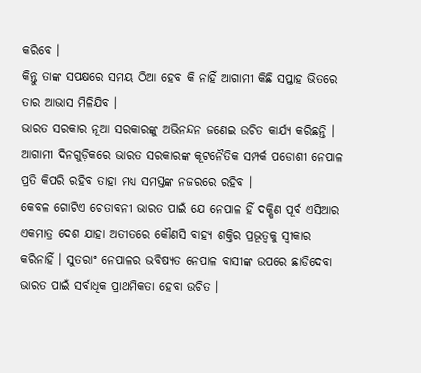କରିବେ ।
କିନ୍ତୁ ତାଙ୍କ ସପକ୍ଷରେ ସମୟ ଠିଆ ହେବ କି ନାହିଁ ଆଗାମୀ କିଛି ସପ୍ତାହ ଭିତରେ ତାର ଆଭାସ ମିଳିଯିବ ।
ଭାରତ ସରକାର ନୂଆ ସରକାରଙ୍କୁ ଅଭିନନ୍ଦନ ଜଣେଇ ଉଚିତ କାର୍ଯ୍ୟ କରିଛନ୍ତି । ଆଗାମୀ ଦିନଗୁଡ଼ିକରେ ଭାରତ ସରକାରଙ୍କ କୂଟନୈତିକ ସମ୍ପର୍କ ପଡୋଶୀ ନେପାଳ ପ୍ରତି କିପରି ରହିବ ତାହା ମଧ୍ୟ ସମସ୍ତଙ୍କ ନଜରରେ ରହିବ ।
କେବଳ ଗୋଟିଏ ଚେତାବନୀ ଭାରତ ପାଇଁ ଯେ ନେପାଳ ହିଁ ଦକ୍ଷିଣ ପୂର୍ବ ଏସିଆର ଏକମାତ୍ର ଦେଶ ଯାହା ଅତୀତରେ କୌଣସି ବାହ୍ୟ ଶକ୍ତିର ପ୍ରଭୂତ୍ୱକୁ ସ୍ୱୀକାର କରିନାହିଁ । ସୁତରାଂ ନେପାଳର ଭବିଷ୍ୟତ ନେପାଳ ବାସୀଙ୍କ ଉପରେ ଛାଡିଦେବା ଭାରତ ପାଇଁ ସର୍ବାଧିକ ପ୍ରାଥମିକତା ହେବା ଉଚିତ ।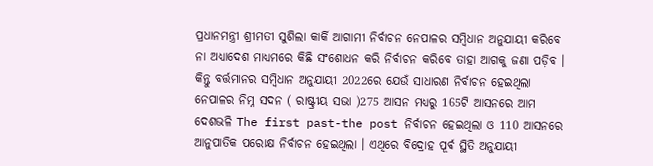ପ୍ରଧାନମନ୍ତ୍ରୀ ଶ୍ରୀମତୀ ସୁଶିଲା କାର୍କି ଆଗାମୀ ନିର୍ବାଚନ ନେପାଳର ସମ୍ବିଧାନ ଅନୁଯାୟୀ କରିବେ ନା ଅଧ୍ୟାଦେଶ ମାଧ୍ୟମରେ କିଛି ସଂଶୋଧନ କରି ନିର୍ବାଚନ କରିବେ ତାହା ଆଗକୁ ଜଣା ପଡ଼ିବ । କିନ୍ତୁ ବର୍ତ୍ତମାନର ସମ୍ବିଧାନ ଅନୁଯାୟୀ 2022ରେ ଯେଉଁ ସାଧାରଣ ନିର୍ବାଚନ ହେଇଥିଲା ନେପାଳର ନିମ୍ନ ସଦନ ( ରାଷ୍ଟ୍ରୀୟ ସଭା )275 ଆସନ ମଧ୍ୟରୁ 165ଟି ଆସନରେ ଆମ ଦେଶଭଳି The first past-the post ନିର୍ବାଚନ ହେଇଥିଲା ଓ 110 ଆସନରେ ଆନୁପାତିକ ପରୋକ୍ଷ ନିର୍ବାଚନ ହେଇଥିଲା । ଏଥିରେ ବିଦ୍ରୋହ ପୂର୍ଵ ସ୍ଥିତି ଅନୁଯାୟୀ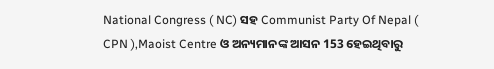National Congress ( NC) ସହ Communist Party Of Nepal ( CPN ),Maoist Centre ଓ ଅନ୍ୟମାନଙ୍କ ଆସନ 153 ହେଇଥିବାରୁ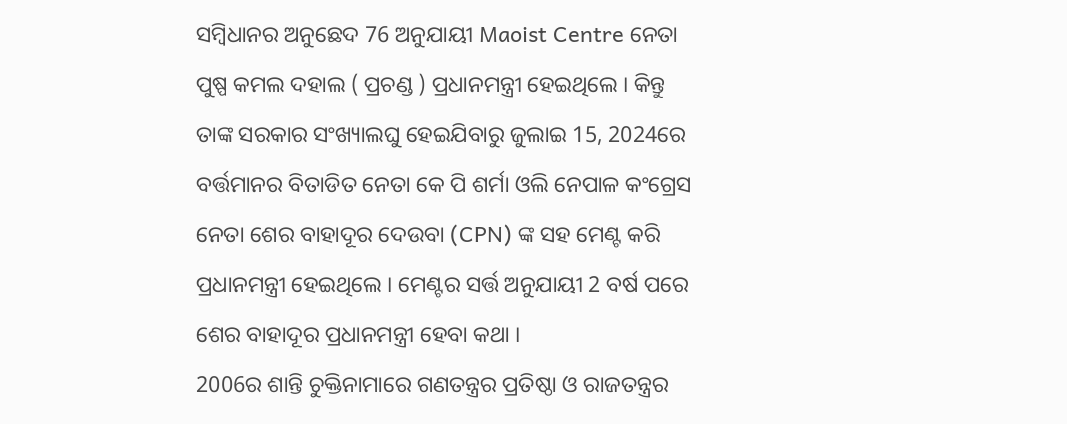ସମ୍ବିଧାନର ଅନୁଛେଦ 76 ଅନୁଯାୟୀ Maoist Centre ନେତା ପୁଷ୍ପ କମଲ ଦହାଲ ( ପ୍ରଚଣ୍ଡ ) ପ୍ରଧାନମନ୍ତ୍ରୀ ହେଇଥିଲେ । କିନ୍ତୁ ତାଙ୍କ ସରକାର ସଂଖ୍ୟାଲଘୁ ହେଇଯିବାରୁ ଜୁଲାଇ 15, 2024ରେ ବର୍ତ୍ତମାନର ବିତାଡିତ ନେତା କେ ପି ଶର୍ମା ଓଲି ନେପାଳ କଂଗ୍ରେସ ନେତା ଶେର ବାହାଦୂର ଦେଉବା (CPN) ଙ୍କ ସହ ମେଣ୍ଟ କରି ପ୍ରଧାନମନ୍ତ୍ରୀ ହେଇଥିଲେ । ମେଣ୍ଟର ସର୍ତ୍ତ ଅନୁଯାୟୀ 2 ବର୍ଷ ପରେ ଶେର ବାହାଦୂର ପ୍ରଧାନମନ୍ତ୍ରୀ ହେବା କଥା ।
2006ର ଶାନ୍ତି ଚୁକ୍ତିନାମାରେ ଗଣତନ୍ତ୍ରର ପ୍ରତିଷ୍ଠା ଓ ରାଜତନ୍ତ୍ରର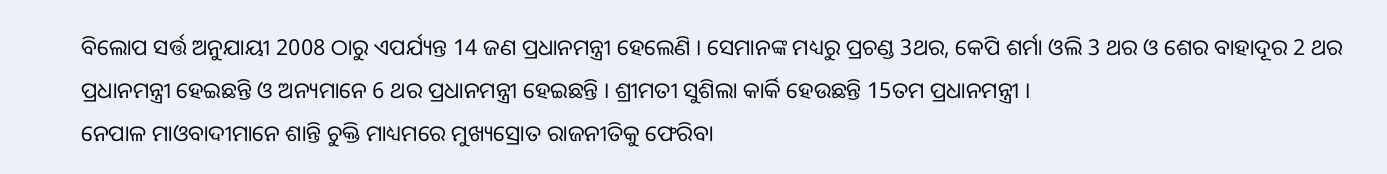ବିଲୋପ ସର୍ତ୍ତ ଅନୁଯାୟୀ 2008 ଠାରୁ ଏପର୍ଯ୍ୟନ୍ତ 14 ଜଣ ପ୍ରଧାନମନ୍ତ୍ରୀ ହେଲେଣି । ସେମାନଙ୍କ ମଧ୍ୟରୁ ପ୍ରଚଣ୍ଡ 3ଥର, କେପି ଶର୍ମା ଓଲି 3 ଥର ଓ ଶେର ବାହାଦୂର 2 ଥର ପ୍ରଧାନମନ୍ତ୍ରୀ ହେଇଛନ୍ତି ଓ ଅନ୍ୟମାନେ 6 ଥର ପ୍ରଧାନମନ୍ତ୍ରୀ ହେଇଛନ୍ତି । ଶ୍ରୀମତୀ ସୁଶିଲା କାର୍କି ହେଉଛନ୍ତି 15ତମ ପ୍ରଧାନମନ୍ତ୍ରୀ ।
ନେପାଳ ମାଓବାଦୀମାନେ ଶାନ୍ତି ଚୁକ୍ତି ମାଧ୍ୟମରେ ମୁଖ୍ୟସ୍ରୋତ ରାଜନୀତିକୁ ଫେରିବା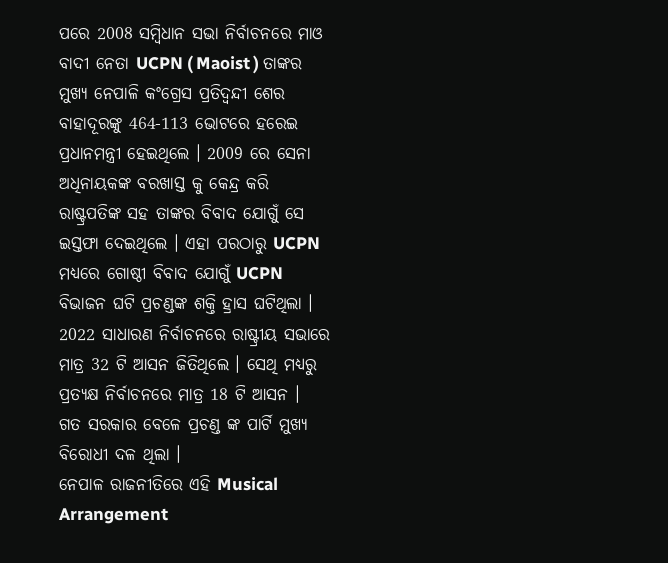ପରେ 2008 ସମ୍ବିଧାନ ସଭା ନିର୍ବାଚନରେ ମାଓ ବାଦୀ ନେତା UCPN ( Maoist ) ତାଙ୍କର ମୁଖ୍ୟ ନେପାଳି କଂଗ୍ରେସ ପ୍ରତିଦ୍ବନ୍ଦୀ ଶେର ବାହାଦୂରଙ୍କୁ 464-113 ଭୋଟରେ ହରେଇ ପ୍ରଧାନମନ୍ତ୍ରୀ ହେଇଥିଲେ । 2009 ରେ ସେନା ଅଧିନାୟକଙ୍କ ବରଖାସ୍ତ କୁ କେନ୍ଦ୍ର କରି ରାଷ୍ଟ୍ରପତିଙ୍କ ସହ ତାଙ୍କର ବିବାଦ ଯୋଗୁଁ ସେ ଇସ୍ତଫା ଦେଇଥିଲେ । ଏହା ପରଠାରୁ UCPN ମଧ୍ୟରେ ଗୋଷ୍ଠୀ ବିବାଦ ଯୋଗୁଁ UCPN ବିଭାଜନ ଘଟି ପ୍ରଚଣ୍ଡଙ୍କ ଶକ୍ତି ହ୍ରାସ ଘଟିଥିଲା । 2022 ସାଧାରଣ ନିର୍ବାଚନରେ ରାଷ୍ଟ୍ରୀୟ ସଭାରେ ମାତ୍ର 32 ଟି ଆସନ ଜିତିଥିଲେ । ସେଥି ମଧ୍ୟରୁ ପ୍ରତ୍ୟକ୍ଷ ନିର୍ବାଚନରେ ମାତ୍ର 18 ଟି ଆସନ ।
ଗତ ସରକାର ବେଳେ ପ୍ରଚଣ୍ଡ ଙ୍କ ପାର୍ଟି ମୁଖ୍ୟ ବିରୋଧୀ ଦଳ ଥିଲା ।
ନେପାଳ ରାଜନୀତିରେ ଏହି Musical Arrangement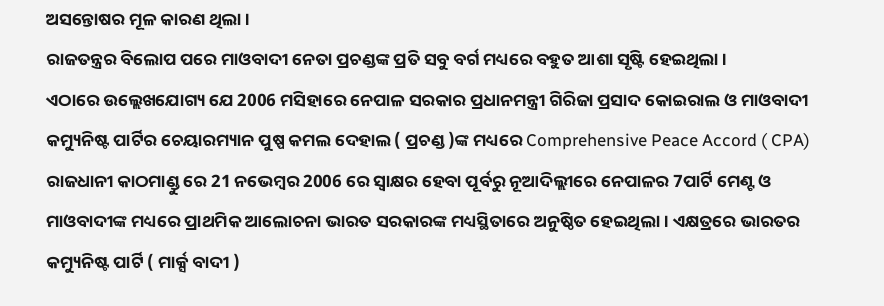ଅସନ୍ତୋଷର ମୂଳ କାରଣ ଥିଲା ।
ରାଜତନ୍ତ୍ରର ବିଲୋପ ପରେ ମାଓବାଦୀ ନେତା ପ୍ରଚଣ୍ଡଙ୍କ ପ୍ରତି ସବୁ ବର୍ଗ ମଧ୍ୟରେ ବହୁତ ଆଶା ସୃଷ୍ଟି ହେଇଥିଲା ।
ଏଠାରେ ଉଲ୍ଲେଖଯୋଗ୍ୟ ଯେ 2006 ମସିହାରେ ନେପାଳ ସରକାର ପ୍ରଧାନମନ୍ତ୍ରୀ ଗିରିଜା ପ୍ରସାଦ କୋଇରାଲ ଓ ମାଓବାଦୀ କମ୍ୟୁନିଷ୍ଟ ପାର୍ଟିର ଚେୟାରମ୍ୟାନ ପୁଷ୍ପ କମଲ ଦେହାଲ ( ପ୍ରଚଣ୍ଡ )ଙ୍କ ମଧ୍ୟରେ Comprehensive Peace Accord ( CPA) ରାଜଧାନୀ କାଠମାଣ୍ଡୁ ରେ 21 ନଭେମ୍ବର 2006 ରେ ସ୍ବାକ୍ଷର ହେବା ପୂର୍ବରୁ ନୂଆଦିଲ୍ଲୀରେ ନେପାଳର 7ପାର୍ଟି ମେଣ୍ଟ ଓ ମାଓବାଦୀଙ୍କ ମଧ୍ୟରେ ପ୍ରାଥମିକ ଆଲୋଚନା ଭାରତ ସରକାରଙ୍କ ମଧ୍ୟସ୍ଥିତାରେ ଅନୁଷ୍ଠିତ ହେଇଥିଲା । ଏକ୍ଷତ୍ରରେ ଭାରତର କମ୍ୟୁନିଷ୍ଟ ପାର୍ଟି ( ମାର୍କ୍ସ ବାଦୀ )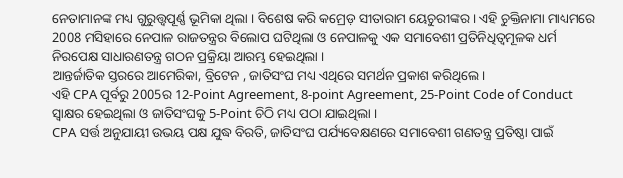ନେତାମାନଙ୍କ ମଧ୍ୟ ଗୁରୁତ୍ତ୍ୱପୂର୍ଣ୍ଣ ଭୂମିକା ଥିଲା । ବିଶେଷ କରି କମ୍ରେଡ଼ ସୀତାରାମ ୟେଚୁରୀଙ୍କର । ଏହି ଚୁକ୍ତିନାମା ମାଧ୍ୟମରେ 2008 ମସିହାରେ ନେପାଳ ରାଜତନ୍ତ୍ରର ବିଲୋପ ଘଟିଥିଲା ଓ ନେପାଳକୁ ଏକ ସମାବେଶୀ ପ୍ରତିନିଧିତ୍ୱମୂଳକ ଧର୍ମ ନିରପେକ୍ଷ ସାଧାରଣତନ୍ତ୍ର ଗଠନ ପ୍ରକ୍ରିୟା ଆରମ୍ଭ ହେଇଥିଲା ।
ଆନ୍ତର୍ଜାତିକ ସ୍ତରରେ ଆମେରିକା, ବ୍ରିଟେନ , ଜାତିସଂଘ ମଧ୍ୟ ଏଥିରେ ସମର୍ଥନ ପ୍ରକାଶ କରିଥିଲେ ।
ଏହି CPA ପୂର୍ବରୁ 2005ର 12-Point Agreement, 8-point Agreement, 25-Point Code of Conduct ସ୍ବାକ୍ଷର ହେଇଥିଲା ଓ ଜାତିସଂଘକୁ 5-Point ଚିଠି ମଧ୍ୟ ପଠା ଯାଇଥିଲା ।
CPA ସର୍ତ୍ତ ଅନୁଯାୟୀ ଉଭୟ ପକ୍ଷ ଯୁଦ୍ଧ ବିରତି, ଜାତିସଂଘ ପର୍ଯ୍ୟବେକ୍ଷଣରେ ସମାବେଶୀ ଗଣତନ୍ତ୍ର ପ୍ରତିଷ୍ଠା ପାଇଁ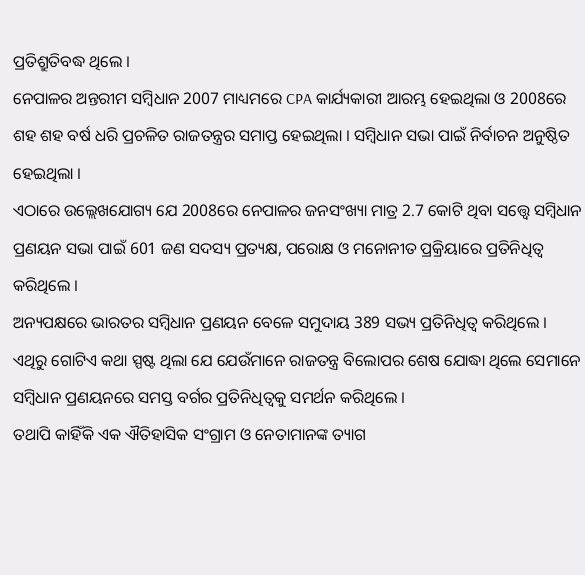ପ୍ରତିଶ୍ରୁତିବଦ୍ଧ ଥିଲେ ।
ନେପାଳର ଅନ୍ତରୀମ ସମ୍ବିଧାନ 2007 ମାଧ୍ୟମରେ CPA କାର୍ଯ୍ୟକାରୀ ଆରମ୍ଭ ହେଇଥିଲା ଓ 2008ରେ ଶହ ଶହ ବର୍ଷ ଧରି ପ୍ରଚଳିତ ରାଜତନ୍ତ୍ରର ସମାପ୍ତ ହେଇଥିଲା । ସମ୍ବିଧାନ ସଭା ପାଇଁ ନିର୍ବାଚନ ଅନୁଷ୍ଠିତ ହେଇଥିଲା ।
ଏଠାରେ ଉଲ୍ଲେଖଯୋଗ୍ୟ ଯେ 2008ରେ ନେପାଳର ଜନସଂଖ୍ୟା ମାତ୍ର 2.7 କୋଟି ଥିବା ସତ୍ତ୍ୱେ ସମ୍ବିଧାନ ପ୍ରଣୟନ ସଭା ପାଇଁ 601 ଜଣ ସଦସ୍ୟ ପ୍ରତ୍ୟକ୍ଷ, ପରୋକ୍ଷ ଓ ମନୋନୀତ ପ୍ରକ୍ରିୟାରେ ପ୍ରତିନିଧିତ୍ୱ କରିଥିଲେ ।
ଅନ୍ୟପକ୍ଷରେ ଭାରତର ସମ୍ବିଧାନ ପ୍ରଣୟନ ବେଳେ ସମୁଦାୟ 389 ସଭ୍ୟ ପ୍ରତିନିଧିତ୍ୱ କରିଥିଲେ ।
ଏଥିରୁ ଗୋଟିଏ କଥା ସ୍ପଷ୍ଟ ଥିଲା ଯେ ଯେଉଁମାନେ ରାଜତନ୍ତ୍ର ବିଲୋପର ଶେଷ ଯୋଦ୍ଧା ଥିଲେ ସେମାନେ ସମ୍ବିଧାନ ପ୍ରଣୟନରେ ସମସ୍ତ ବର୍ଗର ପ୍ରତିନିଧିତ୍ୱକୁ ସମର୍ଥନ କରିଥିଲେ ।
ତଥାପି କାହିଁକି ଏକ ଐତିହାସିକ ସଂଗ୍ରାମ ଓ ନେତାମାନଙ୍କ ତ୍ୟାଗ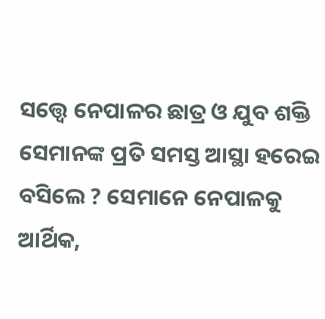ସତ୍ତ୍ୱେ ନେପାଳର ଛାତ୍ର ଓ ଯୁବ ଶକ୍ତି ସେମାନଙ୍କ ପ୍ରତି ସମସ୍ତ ଆସ୍ଥା ହରେଇ ବସିଲେ ? ସେମାନେ ନେପାଳକୁ ଆର୍ଥିକ,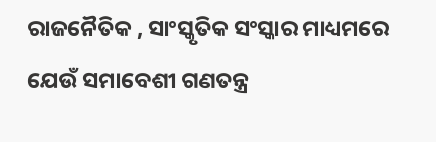ରାଜନୈତିକ , ସାଂସ୍କୃତିକ ସଂସ୍କାର ମାଧ୍ୟମରେ ଯେଉଁ ସମାବେଶୀ ଗଣତନ୍ତ୍ର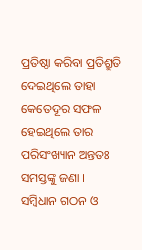ପ୍ରତିଷ୍ଠା କରିବା ପ୍ରତିଶ୍ରୁତି ଦେଇଥିଲେ ତାହା କେତେଦୂର ସଫଳ ହେଇଥିଲେ ତାର ପରିସଂଖ୍ୟାନ ଅନ୍ତତଃ ସମସ୍ତଙ୍କୁ ଜଣା ।
ସମ୍ବିଧାନ ଗଠନ ଓ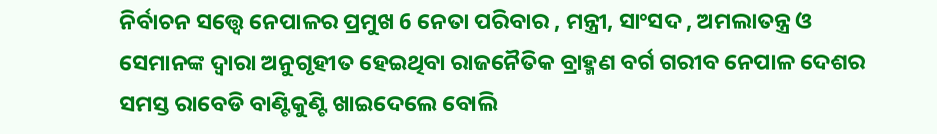ନିର୍ବାଚନ ସତ୍ତ୍ୱେ ନେପାଳର ପ୍ରମୁଖ 6 ନେତା ପରିବାର , ମନ୍ତ୍ରୀ, ସାଂସଦ , ଅମଲାତନ୍ତ୍ର ଓ ସେମାନଙ୍କ ଦ୍ୱାରା ଅନୁଗୃହୀତ ହେଇଥିବା ରାଜନୈତିକ ବ୍ରାହ୍ମଣ ବର୍ଗ ଗରୀବ ନେପାଳ ଦେଶର ସମସ୍ତ ରାବେଡି ବାଣ୍ଟିକୁଣ୍ଟି ଖାଇଦେଲେ ବୋଲି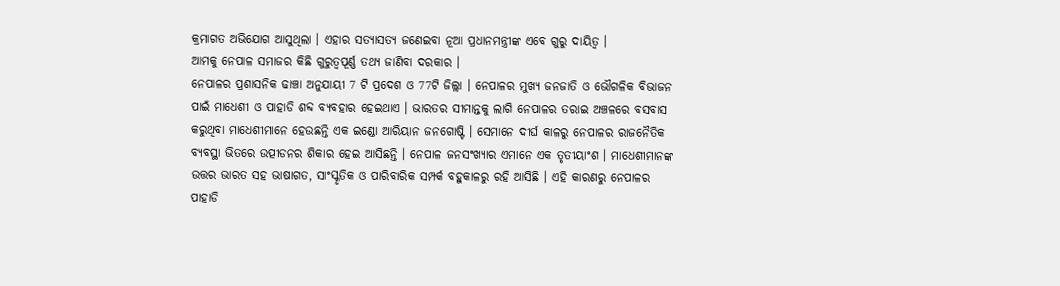କ୍ରମାଗତ ଅଭିଯୋଗ ଆସୁଥିଲା । ଏହାର ସତ୍ୟାସତ୍ୟ ଜଣେଇବା ନୂଆ ପ୍ରଧାନମନ୍ତ୍ରୀଙ୍କ ଏବେ ଗୁରୁ ଦାୟିତ୍ୱ ।
ଆମକୁ ନେପାଳ ସମାଜର କିଛି ଗୁରୁତ୍ୱପୂର୍ଣ୍ଣ ତଥ୍ୟ ଜାଣିବା ଦରକାର ।
ନେପାଳର ପ୍ରଶାସନିକ ଢାଞ୍ଚା ଅନୁଯାୟୀ 7 ଟି ପ୍ରଦେଶ ଓ 77ଟି ଜିଲ୍ଲା । ନେପାଳର ମୁଖ୍ୟ ଜନଜାତି ଓ ଭୌଗଳିକ ବିଭାଜନ ପାଇଁ ମାଧେଶୀ ଓ ପାହାଡି ଶବ୍ଦ ବ୍ୟବହାର ହେଇଥାଏ । ଭାରତର ସୀମାନ୍ତକୁ ଲାଗି ନେପାଳର ତରାଇ ଅଞ୍ଚଳରେ ବସବାସ କରୁଥିବା ମାଧେଶୀମାନେ ହେଉଛନ୍ତି ଏକ ଇଣ୍ଡୋ ଆରିୟାନ ଜନଗୋଷ୍ଟି । ସେମାନେ ଦୀର୍ଘ କାଳରୁ ନେପାଳର ରାଜନୈତିକ ବ୍ୟବସ୍ଥା ଭିତରେ ଉତ୍ପୀଡନର ଶିକାର ହେଇ ଆସିଛନ୍ତି । ନେପାଳ ଜନସଂଖ୍ୟାର ଏମାନେ ଏକ ତୃତୀୟାଂଶ । ମାଧେଶୀମାନଙ୍କ ଉତ୍ତର ଭାରତ ସହ ଭାଷାଗତ, ସାଂସ୍କୃତିକ ଓ ପାରିବାରିକ ସମ୍ପର୍କ ବହୁକାଳରୁ ରହି ଆସିଛି । ଏହି କାରଣରୁ ନେପାଳର ପାହାଡି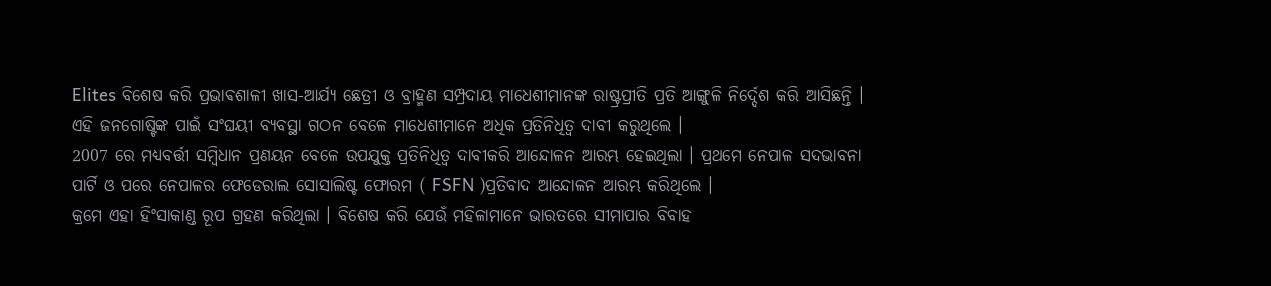Elites ବିଶେଷ କରି ପ୍ରଭାଵଶାଳୀ ଖାସ-ଆର୍ଯ୍ୟ ଛେତ୍ରୀ ଓ ବ୍ରାହ୍ମଣ ସମ୍ପ୍ରଦାୟ ମାଧେଶୀମାନଙ୍କ ରାଷ୍ଟ୍ରପ୍ରୀତି ପ୍ରତି ଆଙ୍ଗୁଳି ନିର୍ଦ୍ଦେଶ କରି ଆସିଛନ୍ତି । ଏହି ଜନଗୋଷ୍ଟିଙ୍କ ପାଇଁ ସଂଘୟୀ ବ୍ୟବସ୍ଥା ଗଠନ ବେଳେ ମାଧେଶୀମାନେ ଅଧିକ ପ୍ରତିନିଧିତ୍ୱ ଦାବୀ କରୁଥିଲେ ।
2007 ରେ ମଧ୍ୟବର୍ତ୍ତୀ ସମ୍ବିଧାନ ପ୍ରଣୟନ ବେଳେ ଉପଯୁକ୍ତ ପ୍ରତିନିଧିତ୍ୱ ଦାବୀକରି ଆନ୍ଦୋଳନ ଆରମ୍ଭ ହେଇଥିଲା । ପ୍ରଥମେ ନେପାଳ ସଦଭାବନା ପାର୍ଟି ଓ ପରେ ନେପାଳର ଫେଡେରାଲ ସୋସାଲିଷ୍ଟ ଫୋରମ ( FSFN )ପ୍ରତିବାଦ ଆନ୍ଦୋଳନ ଆରମ୍ଭ କରିଥିଲେ ।
କ୍ରମେ ଏହା ହିଂସାକାଣ୍ଡ ରୂପ ଗ୍ରହଣ କରିଥିଲା । ବିଶେଷ କରି ଯେଉଁ ମହିଳାମାନେ ଭାରତରେ ସୀମାପାର ବିବାହ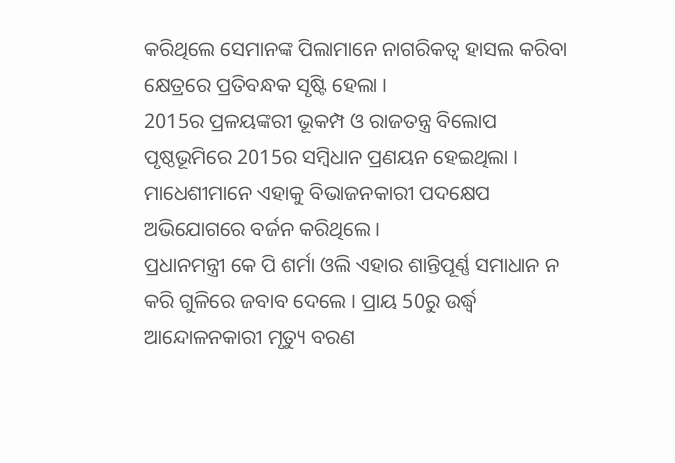କରିଥିଲେ ସେମାନଙ୍କ ପିଲାମାନେ ନାଗରିକତ୍ୱ ହାସଲ କରିବା କ୍ଷେତ୍ରରେ ପ୍ରତିବନ୍ଧକ ସୃଷ୍ଟି ହେଲା ।
2015ର ପ୍ରଳୟଙ୍କରୀ ଭୂକମ୍ପ ଓ ରାଜତନ୍ତ୍ର ବିଲୋପ ପୃଷ୍ଠଭୂମିରେ 2015ର ସମ୍ବିଧାନ ପ୍ରଣୟନ ହେଇଥିଲା । ମାଧେଶୀମାନେ ଏହାକୁ ବିଭାଜନକାରୀ ପଦକ୍ଷେପ ଅଭିଯୋଗରେ ବର୍ଜନ କରିଥିଲେ ।
ପ୍ରଧାନମନ୍ତ୍ରୀ କେ ପି ଶର୍ମା ଓଲି ଏହାର ଶାନ୍ତିପୂର୍ଣ୍ଣ ସମାଧାନ ନ କରି ଗୁଳିରେ ଜବାବ ଦେଲେ । ପ୍ରାୟ 50ରୁ ଉର୍ଦ୍ଧ୍ବ ଆନ୍ଦୋଳନକାରୀ ମୃତ୍ୟୁ ବରଣ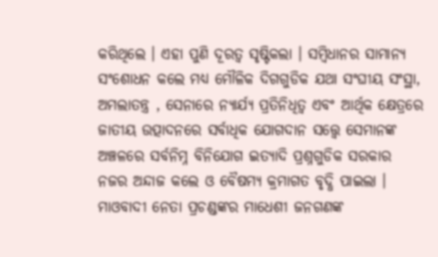କରିଥିଲେ । ଏହା ପୁଣି ଦୂରତ୍ୱ ସୃଷ୍ଟିକଲା । ସମ୍ବିଧାନର ସାମାନ୍ୟ ସଂଶୋଧନ କଲେ ମଧ୍ୟ ମୌଳିକ ଦିଗଗୁଡିକ ଯଥା ସଂଘୀୟ ସଂସ୍ଥା, ଅମଲାତନ୍ତ୍ର , ସେନାରେ ନ୍ୟାର୍ଯ୍ୟ ପ୍ରତିନିଧିତ୍ୱ ଏବଂ ଆର୍ଥିକ କ୍ଷେତ୍ରରେ ଜାତୀୟ ଉତ୍ପାଦନରେ ସର୍ବାଧିକ ଯୋଗଦାନ ସତ୍ତ୍ୱେ ସେମାନଙ୍କ ଅଞ୍ଚଳରେ ସର୍ବନିମ୍ନ ବିନିଯୋଗ ଇତ୍ୟାଦି ପ୍ରଶ୍ନଗୁଡିକ ସରକାର ନଜର ଅନ୍ଦାଜ କଲେ ଓ ବୈଷମ୍ୟ କ୍ରମାଗତ ବୃଦ୍ଧି ପାଇଲା ।
ମାଓବାଦୀ ନେତା ପ୍ରଚଣ୍ଡଙ୍କର ମାଧେଶୀ ଜନଗଣଙ୍କ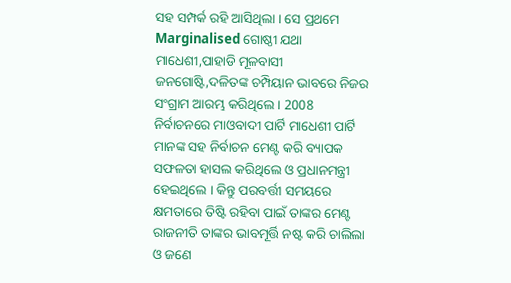ସହ ସମ୍ପର୍କ ରହି ଆସିଥିଲା । ସେ ପ୍ରଥମେ Marginalised ଗୋଷ୍ଠୀ ଯଥା ମାଧେଶୀ,ପାହାଡି ମୂଳବାସୀ ଜନଗୋଷ୍ଟି,ଦଳିତଙ୍କ ଚମ୍ପିୟାନ ଭାବରେ ନିଜର ସଂଗ୍ରାମ ଆରମ୍ଭ କରିଥିଲେ । 2008 ନିର୍ବାଚନରେ ମାଓବାଦୀ ପାର୍ଟି ମାଧେଶୀ ପାର୍ଟି ମାନଙ୍କ ସହ ନିର୍ବାଚନ ମେଣ୍ଟ କରି ବ୍ୟାପକ ସଫଳତା ହାସଲ କରିଥିଲେ ଓ ପ୍ରଧାନମନ୍ତ୍ରୀ ହେଇଥିଲେ । କିନ୍ତୁ ପରବର୍ତ୍ତୀ ସମୟରେ କ୍ଷମତାରେ ତିଷ୍ଟି ରହିବା ପାଇଁ ତାଙ୍କର ମେଣ୍ଟ ରାଜନୀତି ତାଙ୍କର ଭାବମୂର୍ତ୍ତି ନଷ୍ଟ କରି ଚାଲିଲା ଓ ଜଣେ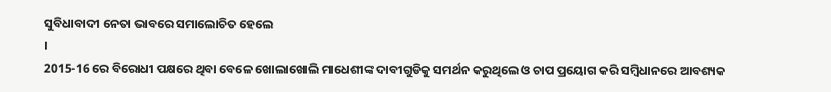ସୁବିଧାବାଦୀ ନେତା ଭାବରେ ସମାଲୋଚିତ ହେଲେ
।
2015-16 ରେ ବିରୋଧୀ ପକ୍ଷରେ ଥିବା ବେଳେ ଖୋଲାଖୋଲି ମାଧେଶୀଙ୍କ ଦାବୀଗୁଡିକୁ ସମର୍ଥନ କରୁଥିଲେ ଓ ଚାପ ପ୍ରୟୋଗ କରି ସମ୍ବିଧାନରେ ଆବଶ୍ୟକ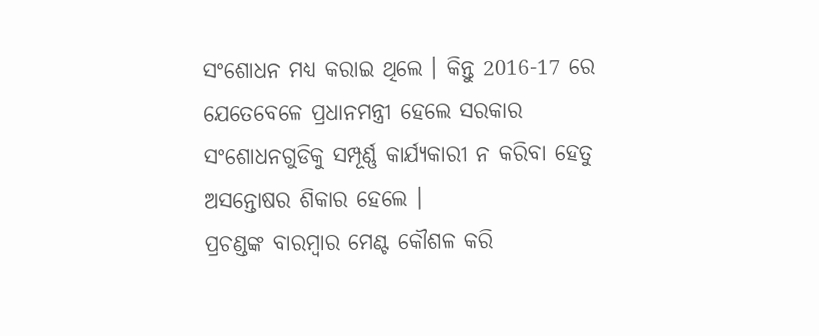ସଂଶୋଧନ ମଧ୍ୟ କରାଇ ଥିଲେ । କିନ୍ତୁ 2016-17 ରେ ଯେତେବେଳେ ପ୍ରଧାନମନ୍ତ୍ରୀ ହେଲେ ସରକାର ସଂଶୋଧନଗୁଡିକୁ ସମ୍ପୂର୍ଣ୍ଣ କାର୍ଯ୍ୟକାରୀ ନ କରିବା ହେତୁ ଅସନ୍ତୋଷର ଶିକାର ହେଲେ ।
ପ୍ରଚଣ୍ଡଙ୍କ ବାରମ୍ବାର ମେଣ୍ଟ କୌଶଳ କରି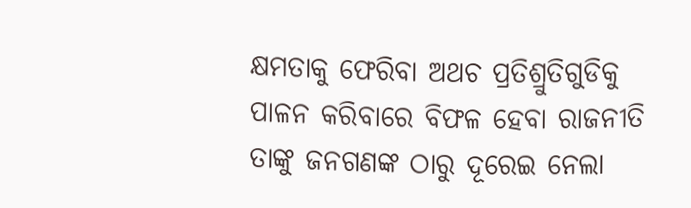କ୍ଷମତାକୁ ଫେରିବା ଅଥଚ ପ୍ରତିଶ୍ରୁତିଗୁଡିକୁ ପାଳନ କରିବାରେ ବିଫଳ ହେବା ରାଜନୀତି ତାଙ୍କୁ ଜନଗଣଙ୍କ ଠାରୁ ଦୂରେଇ ନେଲା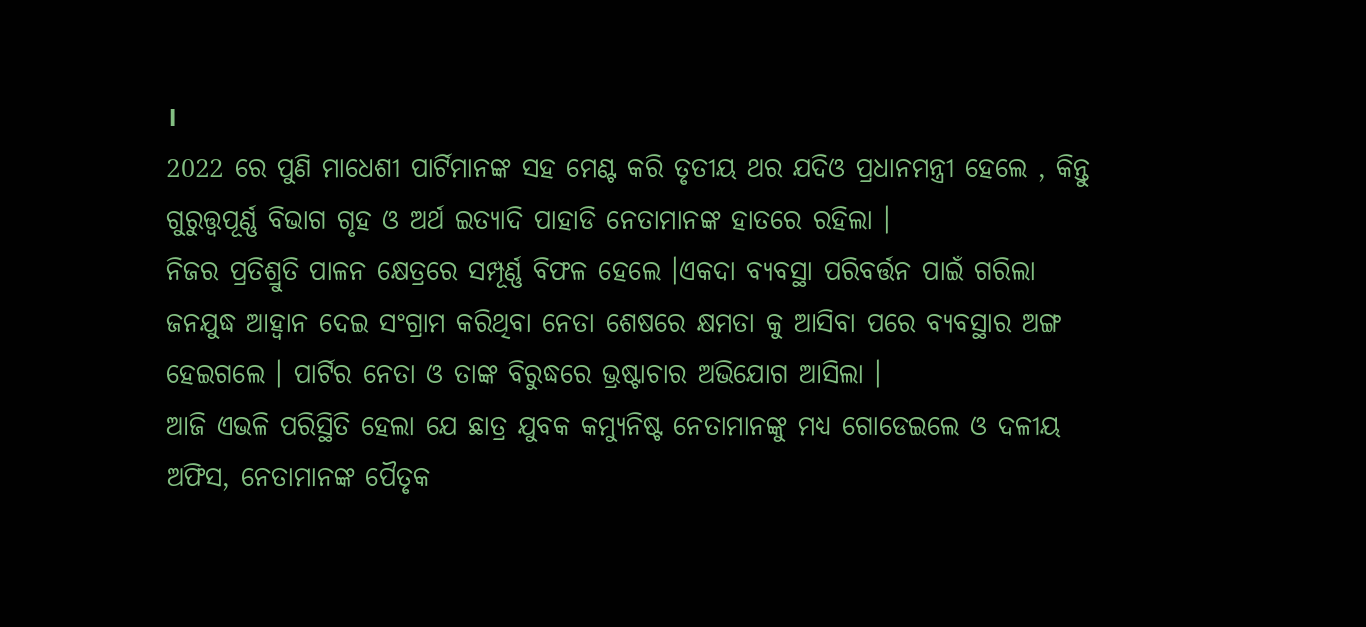।
2022 ରେ ପୁଣି ମାଧେଶୀ ପାର୍ଟିମାନଙ୍କ ସହ ମେଣ୍ଟ କରି ତୃତୀୟ ଥର ଯଦିଓ ପ୍ରଧାନମନ୍ତ୍ରୀ ହେଲେ , କିନ୍ତୁ ଗୁରୁତ୍ତ୍ୱପୂର୍ଣ୍ଣ ବିଭାଗ ଗୃହ ଓ ଅର୍ଥ ଇତ୍ୟାଦି ପାହାଡି ନେତାମାନଙ୍କ ହାତରେ ରହିଲା ।
ନିଜର ପ୍ରତିଶ୍ରୁତି ପାଳନ କ୍ଷେତ୍ରରେ ସମ୍ପୂର୍ଣ୍ଣ ବିଫଳ ହେଲେ ।ଏକଦା ବ୍ୟବସ୍ଥା ପରିବର୍ତ୍ତନ ପାଇଁ ଗରିଲା ଜନଯୁଦ୍ଧ ଆହ୍ୱାନ ଦେଇ ସଂଗ୍ରାମ କରିଥିବା ନେତା ଶେଷରେ କ୍ଷମତା କୁ ଆସିବା ପରେ ବ୍ୟବସ୍ଥାର ଅଙ୍ଗ ହେଇଗଲେ । ପାର୍ଟିର ନେତା ଓ ତାଙ୍କ ବିରୁଦ୍ଧରେ ଭ୍ରଷ୍ଟାଚାର ଅଭିଯୋଗ ଆସିଲା ।
ଆଜି ଏଭଳି ପରିସ୍ଥିତି ହେଲା ଯେ ଛାତ୍ର ଯୁବକ କମ୍ୟୁନିଷ୍ଟ ନେତାମାନଙ୍କୁ ମଧ୍ୟ ଗୋଡେଇଲେ ଓ ଦଳୀୟ ଅଫିସ, ନେତାମାନଙ୍କ ପୈତୃକ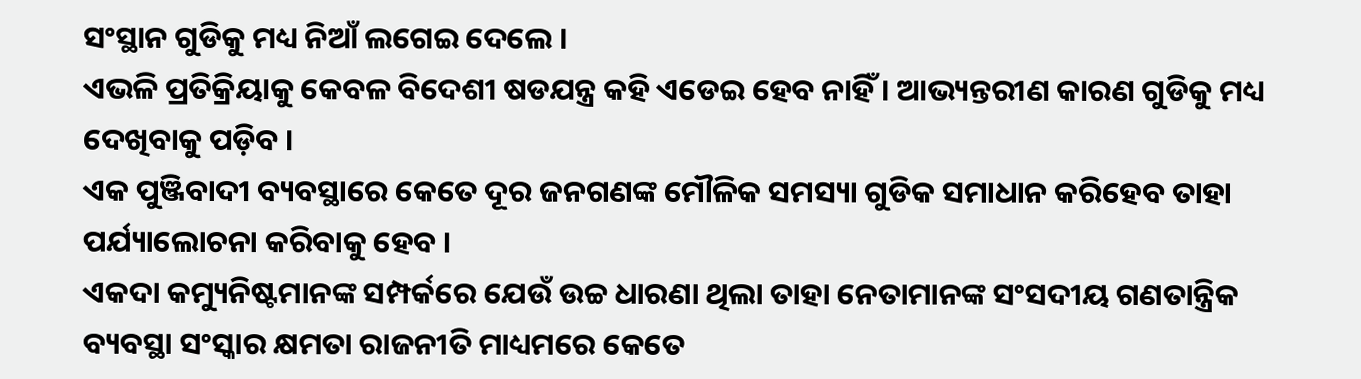ସଂସ୍ଥାନ ଗୁଡିକୁ ମଧ୍ୟ ନିଆଁ ଲଗେଇ ଦେଲେ ।
ଏଭଳି ପ୍ରତିକ୍ରିୟାକୁ କେବଳ ବିଦେଶୀ ଷଡଯନ୍ତ୍ର କହି ଏଡେଇ ହେବ ନାହିଁ । ଆଭ୍ୟନ୍ତରୀଣ କାରଣ ଗୁଡିକୁ ମଧ୍ୟ ଦେଖିବାକୁ ପଡ଼ିବ ।
ଏକ ପୁଞ୍ଜିବାଦୀ ବ୍ୟବସ୍ଥାରେ କେତେ ଦୂର ଜନଗଣଙ୍କ ମୌଳିକ ସମସ୍ୟା ଗୁଡିକ ସମାଧାନ କରିହେବ ତାହା ପର୍ଯ୍ୟାଲୋଚନା କରିବାକୁ ହେବ ।
ଏକଦା କମ୍ୟୁନିଷ୍ଟମାନଙ୍କ ସମ୍ପର୍କରେ ଯେଉଁ ଉଚ୍ଚ ଧାରଣା ଥିଲା ତାହା ନେତାମାନଙ୍କ ସଂସଦୀୟ ଗଣତାନ୍ତ୍ରିକ ବ୍ୟବସ୍ଥା ସଂସ୍କାର କ୍ଷମତା ରାଜନୀତି ମାଧ୍ୟମରେ କେତେ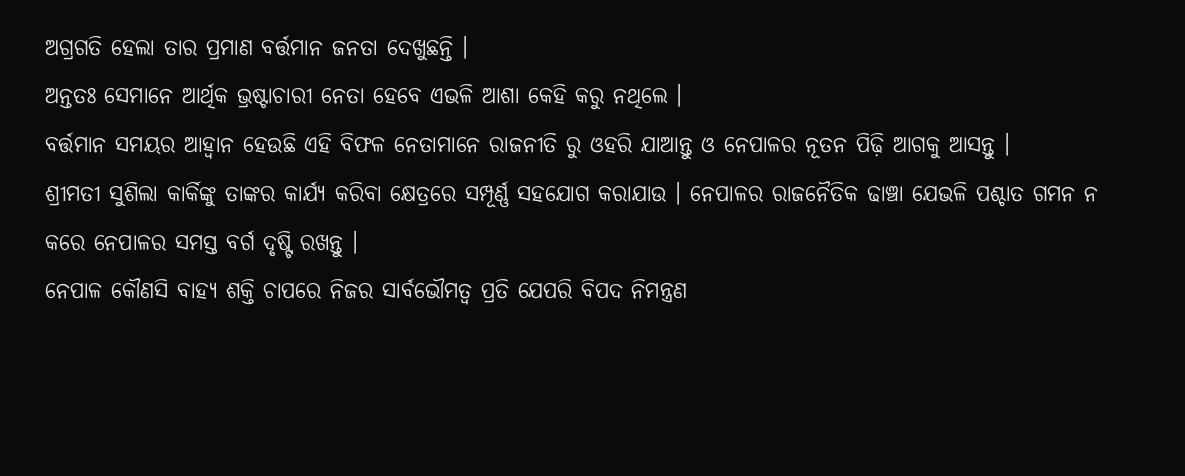ଅଗ୍ରଗତି ହେଲା ତାର ପ୍ରମାଣ ବର୍ତ୍ତମାନ ଜନତା ଦେଖୁଛନ୍ତି ।
ଅନ୍ତତଃ ସେମାନେ ଆର୍ଥିକ ଭ୍ରଷ୍ଟାଚାରୀ ନେତା ହେବେ ଏଭଳି ଆଶା କେହି କରୁ ନଥିଲେ ।
ବର୍ତ୍ତମାନ ସମୟର ଆହ୍ୱାନ ହେଉଛି ଏହି ବିଫଳ ନେତାମାନେ ରାଜନୀତି ରୁ ଓହରି ଯାଆନ୍ତୁ ଓ ନେପାଳର ନୂତନ ପିଢ଼ି ଆଗକୁ ଆସନ୍ତୁ ।
ଶ୍ରୀମତୀ ସୁଶିଲା କାର୍କିଙ୍କୁ ତାଙ୍କର କାର୍ଯ୍ୟ କରିବା କ୍ଷେତ୍ରରେ ସମ୍ପୂର୍ଣ୍ଣ ସହଯୋଗ କରାଯାଉ । ନେପାଳର ରାଜନୈତିକ ଢାଞ୍ଚା ଯେଭଳି ପଶ୍ଚାତ ଗମନ ନ କରେ ନେପାଳର ସମସ୍ତ ବର୍ଗ ଦୃଷ୍ଟି ରଖନ୍ତୁ ।
ନେପାଳ କୌଣସି ବାହ୍ୟ ଶକ୍ତି ଚାପରେ ନିଜର ସାର୍ବଭୌମତ୍ୱ ପ୍ରତି ଯେପରି ବିପଦ ନିମନ୍ତ୍ରଣ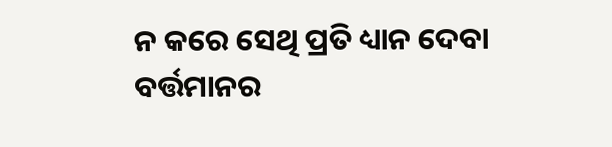ନ କରେ ସେଥି ପ୍ରତି ଧ୍ୟାନ ଦେବା ବର୍ତ୍ତମାନର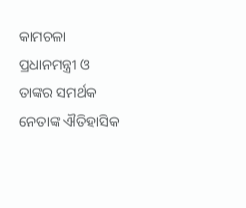କାମଚଳା ପ୍ରଧାନମନ୍ତ୍ରୀ ଓ ତାଙ୍କର ସମର୍ଥକ ନେତାଙ୍କ ଐତିହାସିକ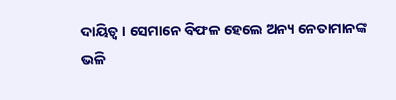ଦାୟିତ୍ୱ । ସେମାନେ ବିଫଳ ହେଲେ ଅନ୍ୟ ନେତାମାନଙ୍କ ଭଳି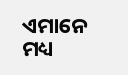ଏମାନେ ମଧ୍ୟ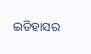ଇତିହାସର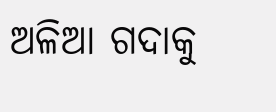ଅଳିଆ ଗଦାକୁ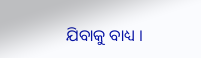ଯିବାକୁ ବାଧ୍ୟ ।